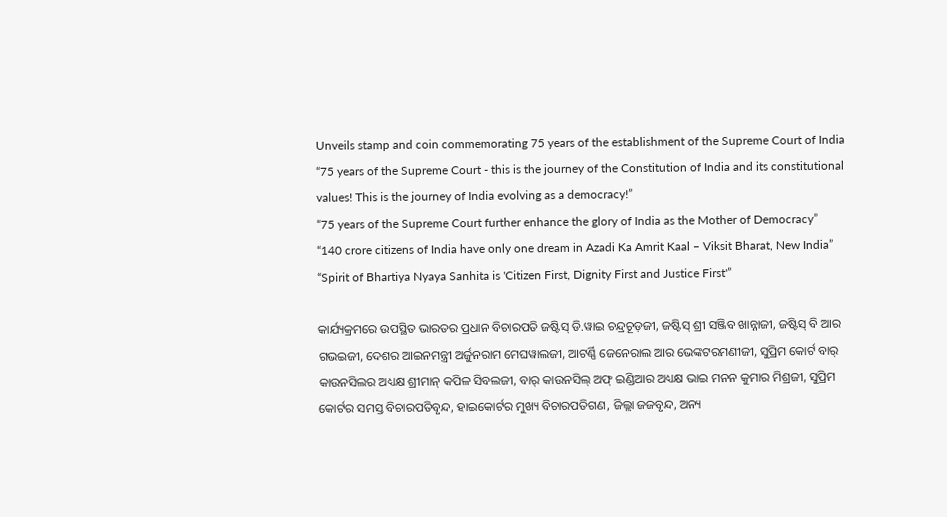Unveils stamp and coin commemorating 75 years of the establishment of the Supreme Court of India
“75 years of the Supreme Court - this is the journey of the Constitution of India and its constitutional values! This is the journey of India evolving as a democracy!”
“75 years of the Supreme Court further enhance the glory of India as the Mother of Democracy”
“140 crore citizens of India have only one dream in Azadi Ka Amrit Kaal – Viksit Bharat, New India”
“Spirit of Bhartiya Nyaya Sanhita is 'Citizen First, Dignity First and Justice First'”

କାର୍ଯ୍ୟକ୍ରମରେ ଉପସ୍ଥିତ ଭାରତର ପ୍ରଧାନ ବିଚାରପତି ଜଷ୍ଟିସ୍ ଡି.ୱାଇ ଚନ୍ଦ୍ରଚୂଡ଼ଜୀ, ଜଷ୍ଟିସ୍ ଶ୍ରୀ ସଞ୍ଜିବ ଖାନ୍ନାଜୀ, ଜଷ୍ଟିସ୍ ବି ଆର ଗଭଇଜୀ, ଦେଶର ଆଇନମନ୍ତ୍ରୀ ଅର୍ଜୁନରାମ ମେଘୱାଲଜୀ, ଆଟର୍ଣ୍ଣି ଜେନେରାଲ ଆର ଭେଙ୍କଟରମଣୀଜୀ, ସୁପ୍ରିମ କୋର୍ଟ ବାର୍ କାଉନସିଲର ଅଧ୍ୟକ୍ଷ ଶ୍ରୀମାନ୍ କପିଳ ସିବଲଜୀ, ବାର୍ କାଉନସିଲ୍ ଅଫ୍ ଇଣ୍ଡିଆର ଅଧ୍ୟକ୍ଷ ଭାଇ ମନନ କୁମାର ମିଶ୍ରଜୀ, ସୁପ୍ରିମ କୋର୍ଟର ସମସ୍ତ ବିଚାରପତିବୃନ୍ଦ, ହାଇକୋର୍ଟର ମୁଖ୍ୟ ବିଚାରପତିଗଣ, ଜିଲ୍ଲା ଜଜବୃନ୍ଦ, ଅନ୍ୟ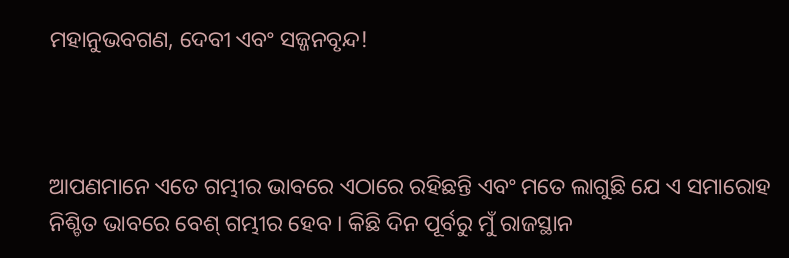ମହାନୁଭବଗଣ, ଦେବୀ ଏବଂ ସଜ୍ଜନବୃନ୍ଦ!



ଆପଣମାନେ ଏତେ ଗମ୍ଭୀର ଭାବରେ ଏଠାରେ ରହିଛନ୍ତି ଏବଂ ମତେ ଲାଗୁଛି ଯେ ଏ ସମାରୋହ ନିଶ୍ଚିତ ଭାବରେ ବେଶ୍ ଗମ୍ଭୀର ହେବ । କିଛି ଦିନ ପୂର୍ବରୁ ମୁଁ ରାଜସ୍ଥାନ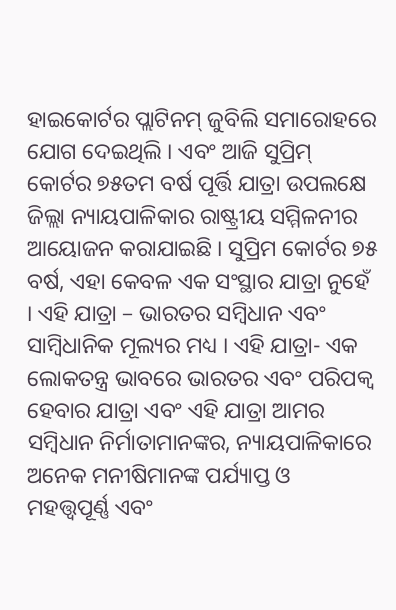ହାଇକୋର୍ଟର ପ୍ଲାଟିନମ୍ ଜୁବିଲି ସମାରୋହରେ ଯୋଗ ଦେଇଥିଲି । ଏବଂ ଆଜି ସୁପ୍ରିମ୍ କୋର୍ଟର ୭୫ତମ ବର୍ଷ ପୂର୍ତ୍ତି ଯାତ୍ରା ଉପଲକ୍ଷେ ଜିଲ୍ଲା ନ୍ୟାୟପାଳିକାର ରାଷ୍ଟ୍ରୀୟ ସମ୍ମିଳନୀର ଆୟୋଜନ କରାଯାଇଛି । ସୁପ୍ରିମ କୋର୍ଟର ୭୫ ବର୍ଷ, ଏହା କେବଳ ଏକ ସଂସ୍ଥାର ଯାତ୍ରା ନୁହେଁ । ଏହି ଯାତ୍ରା – ଭାରତର ସମ୍ବିଧାନ ଏବଂ ସାମ୍ବିଧାନିକ ମୂଲ୍ୟର ମଧ୍ୟ । ଏହି ଯାତ୍ରା- ଏକ ଲୋକତନ୍ତ୍ର ଭାବରେ ଭାରତର ଏବଂ ପରିପକ୍ୱ ହେବାର ଯାତ୍ରା ଏବଂ ଏହି ଯାତ୍ରା ଆମର ସମ୍ବିଧାନ ନିର୍ମାତାମାନଙ୍କର, ନ୍ୟାୟପାଳିକାରେ ଅନେକ ମନୀଷିମାନଙ୍କ ପର୍ଯ୍ୟାପ୍ତ ଓ ମହତ୍ତ୍ୱପୂର୍ଣ୍ଣ ଏବଂ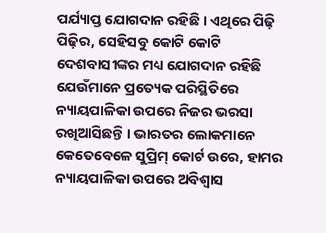ପର୍ଯ୍ୟାପ୍ତ ଯୋଗଦାନ ରହିଛି । ଏଥିରେ ପିଢ଼ି ପିଢ଼ିର, ସେହିସବୁ କୋଟି କୋଟି ଦେଶବାସୀଙ୍କର ମଧ୍ୟ ଯୋଗଦାନ ରହିଛି ଯେଉଁମାନେ ପ୍ରତ୍ୟେକ ପରିସ୍ଥିତିରେ ନ୍ୟାୟପାଳିକା ଉପରେ ନିଜର ଭରସା ରଖିଆସିଛନ୍ତି । ଭାରତର ଲୋକମାନେ କେତେବେଳେ ସୁପ୍ରିମ୍ କୋର୍ଟ ଉରେ, ହାମର ନ୍ୟାୟପାଳିକା ଉପରେ ଅବିଶ୍ୱାସ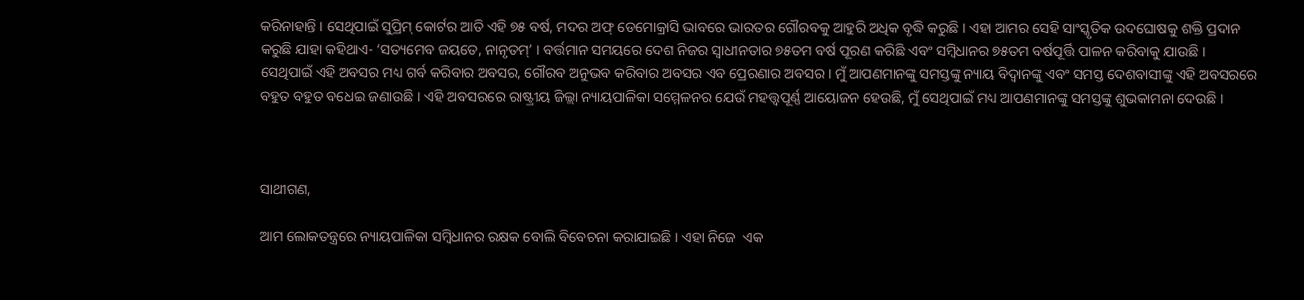କରିନାହାନ୍ତି । ସେଥିପାଇଁ ସୁପ୍ରିମ୍ କୋର୍ଟର ଆତି ଏହି ୭୫ ବର୍ଷ, ମଦର ଅଫ୍ ଡେମୋକ୍ରାସି ଭାବରେ ଭାରତର ଗୌରବକୁ ଆହୁରି ଅଧିକ ବୃଦ୍ଧି କରୁଛି । ଏହା ଆମର ସେହି ସାଂସ୍କୃତିକ ଉଦଘୋଷକୁ ଶକ୍ତି ପ୍ରଦାନ କରୁଛି ଯାହା କହିଥାଏ- ‘ସତ୍ୟମେବ ଜୟତେ, ନାନୃତମ୍’ । ବର୍ତ୍ତମାନ ସମୟରେ ଦେଶ ନିଜର ସ୍ୱାଧୀନତାର ୭୫ତମ ବର୍ଷ ପୂରଣ କରିଛି ଏବଂ ସମ୍ବିଧାନର ୭୫ତମ ବର୍ଷପୂର୍ତ୍ତି ପାଳନ କରିବାକୁ ଯାଉଛି ।  ସେଥିପାଇଁ ଏହି ଅବସର ମଧ୍ୟ ଗର୍ବ କରିବାର ଅବସର, ଗୌରବ ଅନୁଭବ କରିବାର ଅବସର ଏବ ପ୍ରେରଣାର ଅବସର । ମୁଁ ଆପଣମାନଙ୍କୁ ସମସ୍ତଙ୍କୁ ନ୍ୟାୟ ବିଦ୍ୱାନଙ୍କୁ ଏବଂ ସମସ୍ତ ଦେଶବାସୀଙ୍କୁ ଏହି ଅବସରରେ ବହୁତ ବହୁତ ବଧେଇ ଜଣାଉଛି । ଏହି ଅବସରରେ ରାଷ୍ଟ୍ରୀୟ ଜିଲ୍ଲା ନ୍ୟାୟପାଳିକା ସମ୍ମେଳନର ଯେଉଁ ମହତ୍ତ୍ୱପୂର୍ଣ୍ଣ ଆୟୋଜନ ହେଉଛି, ମୁଁ ସେଥିପାଇଁ ମଧ୍ୟ ଆପଣମାନଙ୍କୁ ସମସ୍ତଙ୍କୁ ଶୁଭକାମନା ଦେଉଛି ।



ସାଥୀଗଣ,

ଆମ ଲୋକତନ୍ତ୍ରରେ ନ୍ୟାୟପାଳିକା ସମ୍ବିଧାନର ରକ୍ଷକ ବୋଲି ବିବେଚନା କରାଯାଇଛି । ଏହା ନିଜେ  ଏକ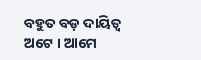ବହୁତ ବଡ଼ ଦାୟିତ୍ୱ ଅଟେ । ଆମେ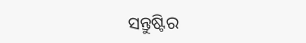ସନ୍ତୁଷ୍ଟିର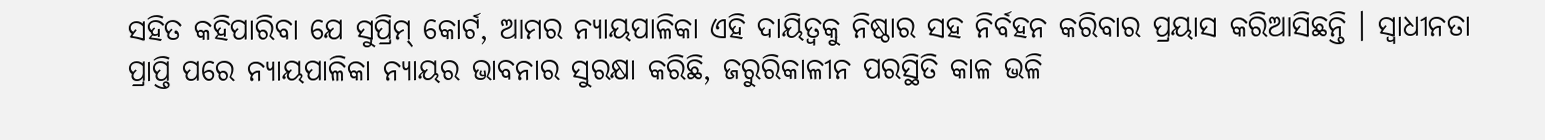ସହିତ କହିପାରିବା ଯେ ସୁପ୍ରିମ୍ କୋର୍ଟ, ଆମର ନ୍ୟାୟପାଳିକା ଏହି ଦାୟିତ୍ୱକୁ ନିଷ୍ଠାର ସହ ନିର୍ବହନ କରିବାର ପ୍ରୟାସ କରିଆସିଛନ୍ତି । ସ୍ୱାଧୀନତା ପ୍ରାପ୍ତି ପରେ ନ୍ୟାୟପାଳିକା ନ୍ୟାୟର ଭାବନାର ସୁରକ୍ଷା କରିଛି, ଜରୁରିକାଳୀନ ପରସ୍ଥିତି କାଳ ଭଳି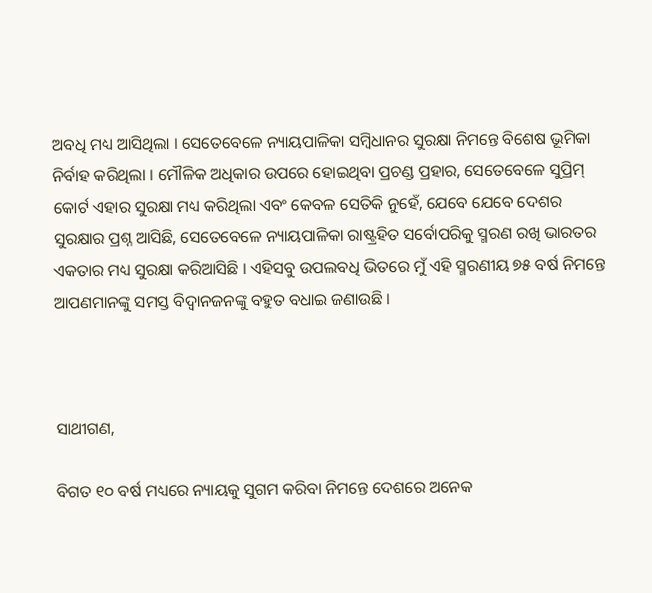ଅବଧି ମଧ୍ୟ ଆସିଥିଲା । ସେତେବେଳେ ନ୍ୟାୟପାଳିକା ସମ୍ବିଧାନର ସୁରକ୍ଷା ନିମନ୍ତେ ବିଶେଷ ଭୂମିକା ନିର୍ବାହ କରିଥିଲା । ମୌଳିକ ଅଧିକାର ଉପରେ ହୋଇଥିବା ପ୍ରଚଣ୍ଡ ପ୍ରହାର, ସେତେବେଳେ ସୁପ୍ରିମ୍ କୋର୍ଟ ଏହାର ସୁରକ୍ଷା ମଧ୍ୟ କରିଥିଲା ଏବଂ କେବଳ ସେତିକି ନୁହେଁ, ଯେବେ ଯେବେ ଦେଶର ସୁରକ୍ଷାର ପ୍ରଶ୍ନ ଆସିଛି, ସେତେବେଳେ ନ୍ୟାୟପାଳିକା ରାଷ୍ଟ୍ରହିତ ସର୍ବୋପରିକୁ ସ୍ମରଣ ରଖି ଭାରତର ଏକତାର ମଧ୍ୟ ସୁରକ୍ଷା କରିଆସିଛି । ଏହିସବୁ ଉପଲବଧି ଭିତରେ ମୁଁ ଏହି ସ୍ମରଣୀୟ ୭୫ ବର୍ଷ ନିମନ୍ତେ ଆପଣମାନଙ୍କୁ ସମସ୍ତ ବିଦ୍ୱାନଜନଙ୍କୁ ବହୁତ ବଧାଇ ଜଣାଉଛି ।



ସାଥୀଗଣ,

ବିଗତ ୧୦ ବର୍ଷ ମଧ୍ୟରେ ନ୍ୟାୟକୁ ସୁଗମ କରିବା ନିମନ୍ତେ ଦେଶରେ ଅନେକ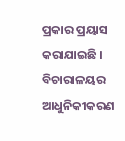ପ୍ରକାର ପ୍ରୟାସ କରାଯାଇଛି । ବିଚାରାଳୟର ଆଧୁନିକୀକରଣ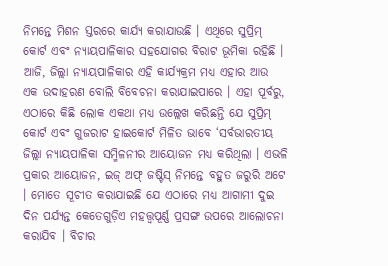ନିମନ୍ତେ ମିଶନ ସ୍ତରରେ କାର୍ଯ୍ୟ କରାଯାଉଛି । ଏଥିରେ ସୁପ୍ରିମ୍ କୋର୍ଟ ଏବଂ ନ୍ୟାୟପାଳିକାର ସହଯୋଗର ବିରାଟ ଭୂମିକା ରହିଛି । ଆଜି, ଜିଲ୍ଲା ନ୍ୟାୟପାଳିକାର ଏହି କାର୍ଯ୍ୟକ୍ରମ ମଧ୍ୟ ଏହାର ଆଉ ଏକ ଉଦାହରଣ ବୋଲି ବିବେଚନା କରାଯାଇପାରେ । ଏହା ପୂର୍ବରୁ, ଏଠାରେ କିଛି ଲୋକ ଏକଥା ମଧ୍ୟ ଉଲ୍ଲେଖ କରିଛନ୍ତି ଯେ ସୁପ୍ରିମ୍ କୋର୍ଟ ଏବଂ ଗୁଜରାଟ ହାଇକୋର୍ଟ ମିଳିତ ଭାବେ ‘ସର୍ବଭାରତୀୟ ଜିଲ୍ଲା ନ୍ୟାୟପାଳିକା ସମ୍ମିଳନୀର ଆୟୋଜନ ମଧ୍ୟ କରିଥିଲା । ଏଭଳି ପ୍ରକାର ଆୟୋଜନ, ଇଜ୍ ଅଫ୍ ଜଷ୍ଟିସ୍ ନିମନ୍ତେ ବହୁତ ଜରୁରି ଅଟେ । ମୋତେ ସୂଚୀତ କରାଯାଇଛି ଯେ ଏଠାରେ ମଧ୍ୟ ଆଗାମୀ ଦୁଇ ଦିନ ପର୍ଯ୍ୟନ୍ତ କେତେଗୁଡ଼ିଏ ମହତ୍ତ୍ୱପୂର୍ଣ୍ଣ ପ୍ରସଙ୍ଗ ଉପରେ ଆଲୋଚନା କରାଯିବ । ବିଚାର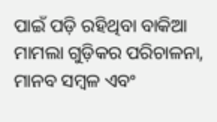ପାଇଁ ପଡ଼ି ରହିଥିବା ବାକିଆ ମାମଲା ଗୁଡ଼ିକର ପରିଚାଳନା, ମାନବ ସମ୍ବଳ ଏବଂ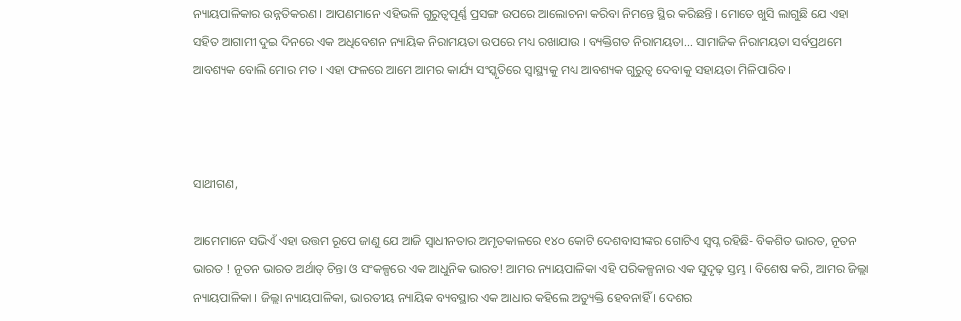ନ୍ୟାୟପାଳିକାର ଉନ୍ନତିକରଣ । ଆପଣମାନେ ଏହିଭଳି ଗୁରୁତ୍ୱପୂର୍ଣ୍ଣ ପ୍ରସଙ୍ଗ ଉପରେ ଆଲୋଚନା କରିବା ନିମନ୍ତେ ସ୍ଥିର କରିଛନ୍ତି । ମୋତେ ଖୁସି ଲାଗୁଛି ଯେ ଏହା ସହିତ ଆଗାମୀ ଦୁଇ ଦିନରେ ଏକ ଅଧିବେଶନ ନ୍ୟାୟିକ ନିରାମୟତା ଉପରେ ମଧ୍ୟ ରଖାଯାଉ । ବ୍ୟକ୍ତିଗତ ନିରାମୟତା... ସାମାଜିକ ନିରାମୟତା ସର୍ବପ୍ରଥମେ ଆବଶ୍ୟକ ବୋଲି ମୋର ମତ । ଏହା ଫଳରେ ଆମେ ଆମର କାର୍ଯ୍ୟ ସଂସ୍କୃତିରେ ସ୍ୱାସ୍ଥ୍ୟକୁ ମଧ୍ୟ ଆବଶ୍ୟକ ଗୁରୁତ୍ୱ ଦେବାକୁ ସହାୟତା ମିଳିପାରିବ ।



ସାଥୀଗଣ,

ଆମେମାନେ ସଭିଏଁ ଏହା ଉତ୍ତମ ରୂପେ ଜାଣୁ ଯେ ଆଜି ସ୍ୱାଧୀନତାର ଅମୃତକାଳରେ ୧୪୦ କୋଟି ଦେଶବାସୀଙ୍କର ଗୋଟିଏ ସ୍ୱପ୍ନ ରହିଛି- ବିକଶିତ ଭାରତ, ନୂତନ ଭାରତ ! ନୂତନ ଭାରତ ଅର୍ଥାତ୍ ଚିନ୍ତା ଓ ସଂକଳ୍ପରେ ଏକ ଆଧୁନିକ ଭାରତ! ଆମର ନ୍ୟାୟପାଳିକା ଏହି ପରିକଳ୍ପନାର ଏକ ସୁଦୃଢ଼ ସ୍ତମ୍ଭ । ବିଶେଷ କରି, ଆମର ଜିଲ୍ଲା ନ୍ୟାୟପାଳିକା । ଜିଲ୍ଲା ନ୍ୟାୟପାଳିକା, ଭାରତୀୟ ନ୍ୟାୟିକ ବ୍ୟବସ୍ଥାର ଏକ ଆଧାର କହିଲେ ଅତ୍ୟୁକ୍ତି ହେବନାହିଁ । ଦେଶର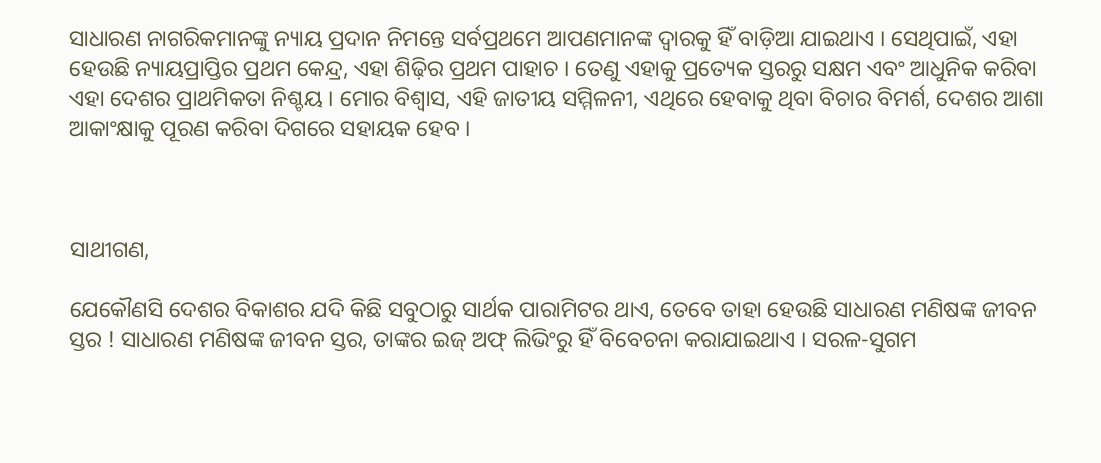ସାଧାରଣ ନାଗରିକମାନଙ୍କୁ ନ୍ୟାୟ ପ୍ରଦାନ ନିମନ୍ତେ ସର୍ବପ୍ରଥମେ ଆପଣମାନଙ୍କ ଦ୍ୱାରକୁ ହିଁ ବାଡ଼ିଆ ଯାଇଥାଏ । ସେଥିପାଇଁ, ଏହା ହେଉଛି ନ୍ୟାୟପ୍ରାପ୍ତିର ପ୍ରଥମ କେନ୍ଦ୍ର, ଏହା ଶିଢ଼ିର ପ୍ରଥମ ପାହାଚ । ତେଣୁ ଏହାକୁ ପ୍ରତ୍ୟେକ ସ୍ତରରୁ ସକ୍ଷମ ଏବଂ ଆଧୁନିକ କରିବା ଏହା ଦେଶର ପ୍ରାଥମିକତା ନିଶ୍ଚୟ । ମୋର ବିଶ୍ୱାସ, ଏହି ଜାତୀୟ ସମ୍ମିଳନୀ, ଏଥିରେ ହେବାକୁ ଥିବା ବିଚାର ବିମର୍ଶ, ଦେଶର ଆଶା ଆକାଂକ୍ଷାକୁ ପୂରଣ କରିବା ଦିଗରେ ସହାୟକ ହେବ ।



ସାଥୀଗଣ,

ଯେକୌଣସି ଦେଶର ବିକାଶର ଯଦି କିଛି ସବୁଠାରୁ ସାର୍ଥକ ପାରାମିଟର ଥାଏ, ତେବେ ତାହା ହେଉଛି ସାଧାରଣ ମଣିଷଙ୍କ ଜୀବନ ସ୍ତର ! ସାଧାରଣ ମଣିଷଙ୍କ ଜୀବନ ସ୍ତର, ତାଙ୍କର ଇଜ୍ ଅଫ୍ ଲିଭିଂରୁ ହିଁ ବିବେଚନା କରାଯାଇଥାଏ । ସରଳ-ସୁଗମ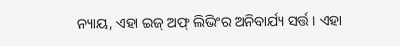ନ୍ୟାୟ, ଏହା ଇଜ୍ ଅଫ୍ ଲିଭିଂର ଅନିବାର୍ଯ୍ୟ ସର୍ତ୍ତ । ଏହା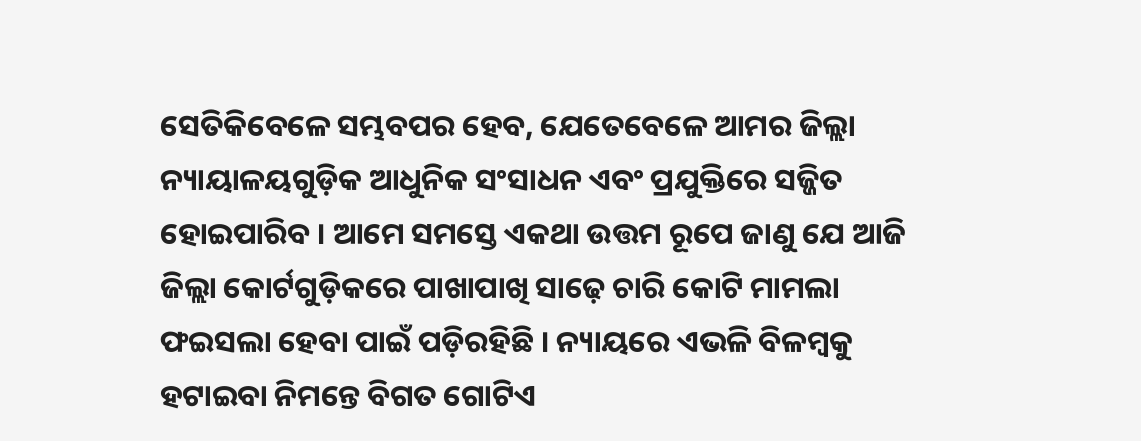ସେତିକିବେଳେ ସମ୍ଭବପର ହେବ, ଯେତେବେଳେ ଆମର ଜିଲ୍ଲା ନ୍ୟାୟାଳୟଗୁଡ଼ିକ ଆଧୁନିକ ସଂସାଧନ ଏବଂ ପ୍ରଯୁକ୍ତିରେ ସଜ୍ଜିତ ହୋଇପାରିବ । ଆମେ ସମସ୍ତେ ଏକଥା ଉତ୍ତମ ରୂପେ ଜାଣୁ ଯେ ଆଜି ଜିଲ୍ଲା କୋର୍ଟଗୁଡ଼ିକରେ ପାଖାପାଖି ସାଢ଼େ ଚାରି କୋଟି ମାମଲା ଫଇସଲା ହେବା ପାଇଁ ପଡ଼ିରହିଛି । ନ୍ୟାୟରେ ଏଭଳି ବିଳମ୍ବକୁ ହଟାଇବା ନିମନ୍ତେ ବିଗତ ଗୋଟିଏ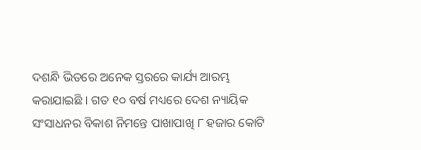ଦଶନ୍ଧି ଭିତରେ ଅନେକ ସ୍ତରରେ କାର୍ଯ୍ୟ ଆରମ୍ଭ କରାଯାଇଛି । ଗତ ୧୦ ବର୍ଷ ମଧ୍ୟରେ ଦେଶ ନ୍ୟାୟିକ ସଂସାଧନର ବିକାଶ ନିମନ୍ତେ ପାଖାପାଖି ୮ ହଜାର କୋଟି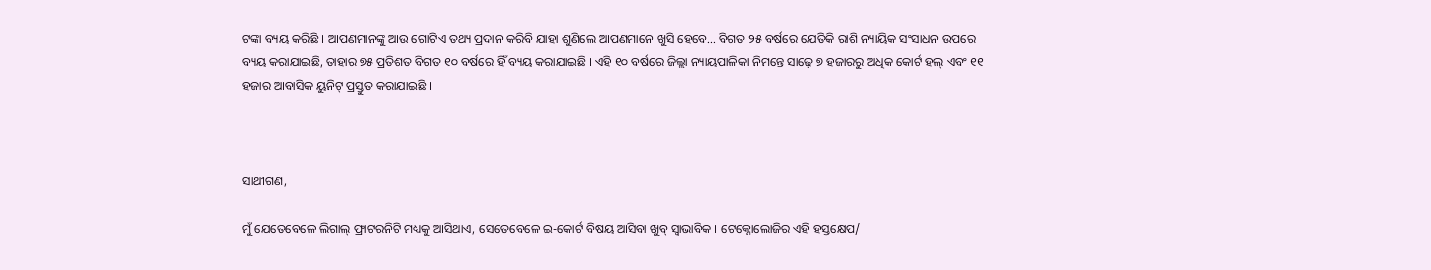ଟଙ୍କା ବ୍ୟୟ କରିଛି । ଆପଣମାନଙ୍କୁ ଆଉ ଗୋଟିଏ ତଥ୍ୟ ପ୍ରଦାନ କରିବି ଯାହା ଶୁଣିଲେ ଆପଣମାନେ ଖୁସି ହେବେ... ବିଗତ ୨୫ ବର୍ଷରେ ଯେତିକି ରାଶି ନ୍ୟାୟିକ ସଂସାଧନ ଉପରେ ବ୍ୟୟ କରାଯାଇଛି, ତାହାର ୭୫ ପ୍ରତିଶତ ବିଗତ ୧୦ ବର୍ଷରେ ହିଁ ବ୍ୟୟ କରାଯାଇଛି । ଏହି ୧୦ ବର୍ଷରେ ଜିଲ୍ଲା ନ୍ୟାୟପାଳିକା ନିମନ୍ତେ ସାଢ଼େ ୭ ହଜାରରୁ ଅଧିକ କୋର୍ଟ ହଲ୍ ଏବଂ ୧୧ ହଜାର ଆବାସିକ ୟୁନିଟ୍ ପ୍ରସ୍ତୁତ କରାଯାଇଛି ।



ସାଥୀଗଣ,

ମୁଁ ଯେତେବେଳେ ଲିଗାଲ୍ ଫ୍ରାଟରନିଟି ମଧ୍ୟକୁ ଆସିଥାଏ, ସେତେବେଳେ ଇ-କୋର୍ଟ ବିଷୟ ଆସିବା ଖୁବ୍ ସ୍ୱାଭାବିକ । ଟେକ୍ନୋଲୋଜିର ଏହି ହସ୍ତକ୍ଷେପ/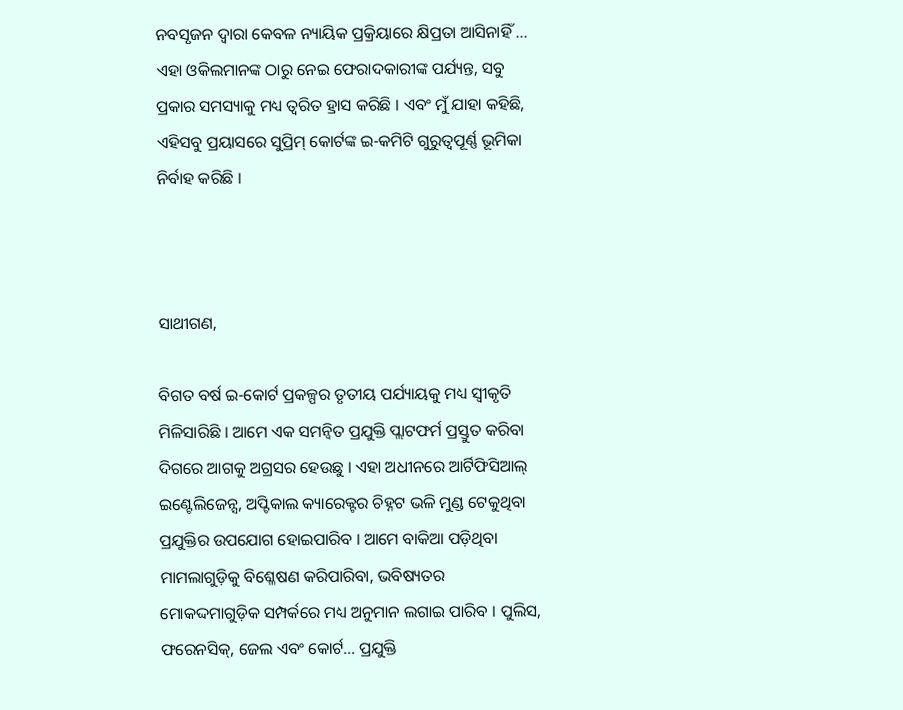ନବସୃଜନ ଦ୍ୱାରା କେବଳ ନ୍ୟାୟିକ ପ୍ରକ୍ରିୟାରେ କ୍ଷିପ୍ରତା ଆସିନାହିଁ ... ଏହା ଓକିଲମାନଙ୍କ ଠାରୁ ନେଇ ଫେରାଦକାରୀଙ୍କ ପର୍ଯ୍ୟନ୍ତ, ସବୁ ପ୍ରକାର ସମସ୍ୟାକୁ ମଧ୍ୟ ତ୍ୱରିତ ହ୍ରାସ କରିଛି । ଏବଂ ମୁଁ ଯାହା କହିଛି, ଏହିସବୁ ପ୍ରୟାସରେ ସୁପ୍ରିମ୍ କୋର୍ଟଙ୍କ ଇ-କମିଟି ଗୁରୁତ୍ୱପୂର୍ଣ୍ଣ ଭୂମିକା ନିର୍ବାହ କରିଛି ।



ସାଥୀଗଣ,

ବିଗତ ବର୍ଷ ଇ-କୋର୍ଟ ପ୍ରକଳ୍ପର ତୃତୀୟ ପର୍ଯ୍ୟାୟକୁ ମଧ୍ୟ ସ୍ୱୀକୃତି ମିଳିସାରିଛି । ଆମେ ଏକ ସମନ୍ୱିତ ପ୍ରଯୁକ୍ତି ପ୍ଲାଟଫର୍ମ ପ୍ରସ୍ତୁତ କରିବା ଦିଗରେ ଆଗକୁ ଅଗ୍ରସର ହେଉଛୁ । ଏହା ଅଧୀନରେ ଆର୍ଟିଫିସିଆଲ୍ ଇଣ୍ଟେଲିଜେନ୍ସ, ଅପ୍ଟିକାଲ କ୍ୟାରେକ୍ଟର ଚିହ୍ନଟ ଭଳି ମୁଣ୍ଡ ଟେକୁଥିବା ପ୍ରଯୁକ୍ତିର ଉପଯୋଗ ହୋଇପାରିବ । ଆମେ ବାକିଆ ପଡ଼ିଥିବା ମାମଲାଗୁଡ଼ିକୁ ବିଶ୍ଳେଷଣ କରିପାରିବା, ଭବିଷ୍ୟତର ମୋକଦ୍ଦମାଗୁଡ଼ିକ ସମ୍ପର୍କରେ ମଧ୍ୟ ଅନୁମାନ ଲଗାଇ ପାରିବ । ପୁଲିସ, ଫରେନସିକ୍, ଜେଲ ଏବଂ କୋର୍ଟ... ପ୍ରଯୁକ୍ତି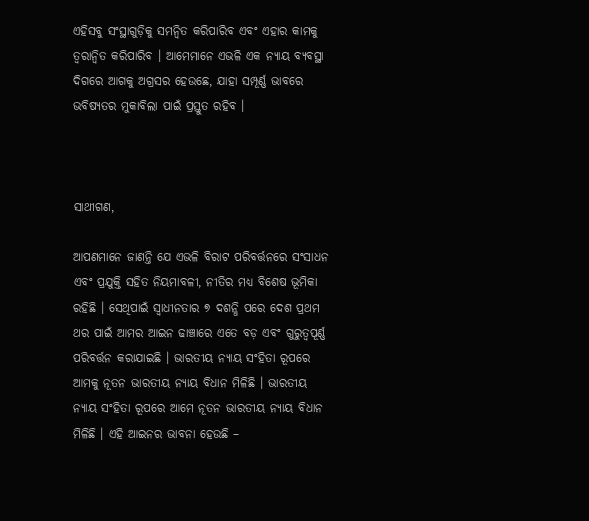ଏହିସବୁ ସଂସ୍ଥାଗୁଡ଼ିକୁ ସମନ୍ୱିତ କରିପାରିବ ଏବଂ ଏହାର କାମକୁ ତ୍ୱରାନ୍ୱିତ କରିପାରିବ । ଆମେମାନେ ଏଭଳି ଏକ ନ୍ୟାୟ ବ୍ୟବସ୍ଥା ଦିଗରେ ଆଗକୁ ଅଗ୍ରସର ହେଉଛେ, ଯାହା ସମ୍ପୂର୍ଣ୍ଣ ଭାବରେ ଭବିଷ୍ୟତର ମୁକାବିଲା ପାଇଁ ପ୍ରସ୍ତୁତ ରହିବ ।



ସାଥୀଗଣ,

ଆପଣମାନେ ଜାଣନ୍ତି ଯେ ଏଭଳି ବିରାଟ ପରିବର୍ତ୍ତନରେ ସଂସାଧନ ଏବଂ ପ୍ରଯୁକ୍ତି ସହିତ ନିୟମାବଳୀ, ନୀତିର ମଧ୍ୟ ବିଶେଷ ଭୂମିକା ରହିଛି । ସେଥିପାଇଁ ସ୍ୱାଧୀନତାର ୭ ଦଶନ୍ଧି ପରେ ଦେଶ ପ୍ରଥମ ଥର ପାଇଁ ଆମର ଆଇନ ଢାଞ୍ଚାରେ ଏତେ ବଡ଼ ଏବଂ ଗୁରୁତ୍ୱପୂର୍ଣ୍ଣ ପରିବର୍ତ୍ତନ କରାଯାଇଛି । ଭାରତୀୟ ନ୍ୟାୟ ସଂହିତା ରୂପରେ ଆମକୁ ନୂତନ ଭାରତୀୟ ନ୍ୟାୟ ବିଧାନ ମିଳିଛି । ଭାରତୀୟ ନ୍ୟାୟ ସଂହିତା ରୂପରେ ଆମେ ନୂତନ ଭାରତୀୟ ନ୍ୟାୟ ବିଧାନ ମିଳିଛି । ଏହି ଆଇନର ଭାବନା ହେଉଛି –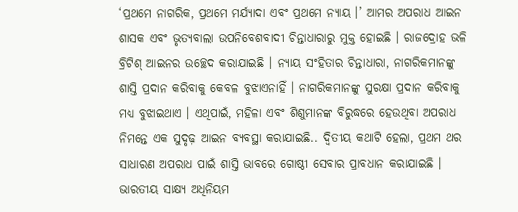‘ପ୍ରଥମେ ନାଗରିକ, ପ୍ରଥମେ ମର୍ଯ୍ୟାଦା ଏବଂ ପ୍ରଥମେ ନ୍ୟାୟ ।’ ଆମର ଅପରାଧ ଆଇନ ଶାସକ ଏବଂ ଭୃତ୍ୟବାଲା ଉପନିବେଶବାଦୀ ଚିନ୍ତାଧାରାରୁ ମୁକ୍ତ ହୋଇଛି । ରାଜଦ୍ରୋହ ଭଳି ବ୍ରିଟିଶ୍ ଆଇନର ଉଚ୍ଛେଦ କରାଯାଇଛି । ନ୍ୟାୟ ସଂହିତାର ଚିନ୍ତାଧାରା, ନାଗରିକମାନଙ୍କୁ ଶାସ୍ତି ପ୍ରଦାନ କରିବାକୁ କେବଳ ବୁଝାଏନାହିଁ । ନାଗରିକମାନଙ୍କୁ ସୁରକ୍ଷା ପ୍ରଦାନ କରିବାକୁ ମଧ୍ୟ ବୁଝାଇଥାଏ । ଏଥିପାଇଁ, ମହିଳା ଏବଂ ଶିଶୁମାନଙ୍କ ବିରୁଦ୍ଧରେ ହେଉଥିବା ଅପରାଧ ନିମନ୍ତେ ଏକ ସୁଦୃଢ଼ ଆଇନ ବ୍ୟବସ୍ଥା କରାଯାଇଛି.. ଦ୍ୱିତୀୟ କଥାଟି ହେଲା, ପ୍ରଥମ ଥର ସାଧାରଣ ଅପରାଧ ପାଇଁ ଶାସ୍ତି ଭାବରେ ଗୋଷ୍ଠୀ ସେବାର ପ୍ରାବଧାନ କରାଯାଇଛି । ଭାରତୀୟ ସାକ୍ଷ୍ୟ ଅଧିନିୟମ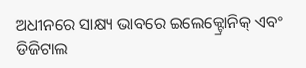ଅଧୀନରେ ସାକ୍ଷ୍ୟ ଭାବରେ ଇଲେକ୍ଟ୍ରୋନିକ୍ ଏବଂ ଡିଜିଟାଲ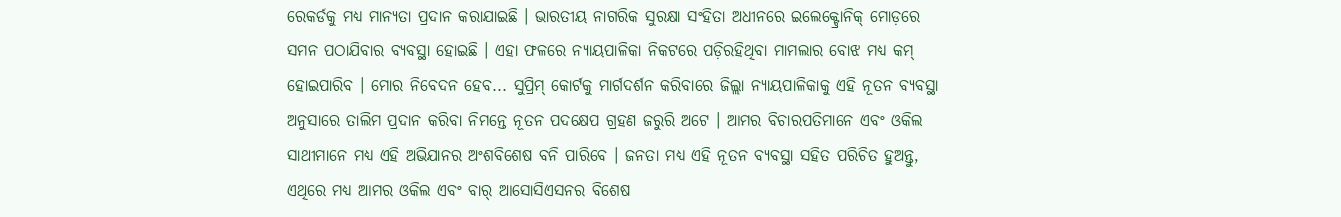ରେକର୍ଡକୁ ମଧ୍ୟ ମାନ୍ୟତା ପ୍ରଦାନ କରାଯାଇଛି । ଭାରତୀୟ ନାଗରିକ ସୁରକ୍ଷା ସଂହିତା ଅଧୀନରେ ଇଲେକ୍ଟ୍ରୋନିକ୍ ମୋଡ଼ରେ ସମନ ପଠାଯିବାର ବ୍ୟବସ୍ଥା ହୋଇଛି । ଏହା ଫଳରେ ନ୍ୟାୟପାଳିକା ନିକଟରେ ପଡ଼ିରହିଥିବା ମାମଲାର ବୋଝ ମଧ୍ୟ କମ୍ ହୋଇପାରିବ । ମୋର ନିବେଦନ ହେବ... ସୁପ୍ରିମ୍ କୋର୍ଟକୁ ମାର୍ଗଦର୍ଶନ କରିବାରେ ଜିଲ୍ଲା ନ୍ୟାୟପାଳିକାକୁ ଏହି ନୂତନ ବ୍ୟବସ୍ଥା ଅନୁସାରେ ତାଲିମ ପ୍ରଦାନ କରିବା ନିମନ୍ତେ ନୂତନ ପଦକ୍ଷେପ ଗ୍ରହଣ ଜରୁରି ଅଟେ । ଆମର ବିଚାରପତିମାନେ ଏବଂ ଓକିଲ ସାଥୀମାନେ ମଧ୍ୟ ଏହି ଅଭିଯାନର ଅଂଶବିଶେଷ ବନି ପାରିବେ । ଜନତା ମଧ୍ୟ ଏହି ନୂତନ ବ୍ୟବସ୍ଥା ସହିତ ପରିଚିତ ହୁଅନ୍ତୁ, ଏଥିରେ ମଧ୍ୟ ଆମର ଓକିଲ ଏବଂ ବାର୍ ଆସୋସିଏସନର ବିଶେଷ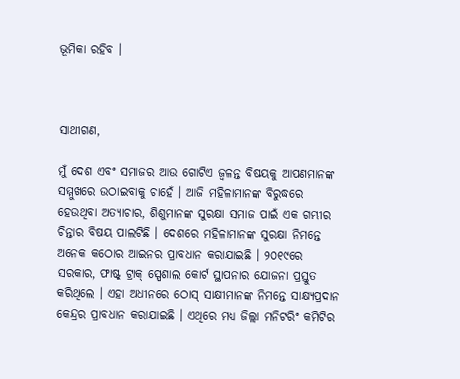ଭୂମିକା ରହିବ ।



ସାଥୀଗଣ,

ମୁଁ ଦେଶ ଏବଂ ସମାଜର ଆଉ ଗୋଟିଏ ଜ୍ୱଳନ୍ତ ବିଷୟକୁ ଆପଣମାନଙ୍କ ସମ୍ମୁଖରେ ଉଠାଇବାକୁ ଚାହେଁ । ଆଜି ମହିଳାମାନଙ୍କ ବିରୁଦ୍ଧରେ ହେଉଥିବା ଅତ୍ୟାଚାର, ଶିଶୁମାନଙ୍କ ସୁରକ୍ଷା ସମାଜ ପାଇଁ ଏକ ଗମ୍ଭୀର ଚିନ୍ତାର ବିଷୟ ପାଲଟିଛି । ଦେଶରେ ମହିଳାମାନଙ୍କ ସୁରକ୍ଷା ନିମନ୍ତେ ଅନେକ କଠୋର ଆଇନର ପ୍ରାବଧାନ କରାଯାଇଛି । ୨୦୧୯ରେ ସରକାର, ଫାଷ୍ଟ୍ ଟ୍ରାକ୍ ସ୍ପେଶାଲ କୋର୍ଟ ସ୍ଥାପନାର ଯୋଜନା ପ୍ରସ୍ତୁତ କରିଥିଲେ । ଏହା ଅଧୀନରେ ଠୋସ୍ ସାକ୍ଷୀମାନଙ୍କ ନିମନ୍ତେ ସାକ୍ଷ୍ୟପ୍ରଦାନ କେନ୍ଦ୍ରର ପ୍ରାବଧାନ କରାଯାଇଛି । ଏଥିରେ ମଧ୍ୟ ଜିଲ୍ଲା ମନିଟରିଂ କମିଟିର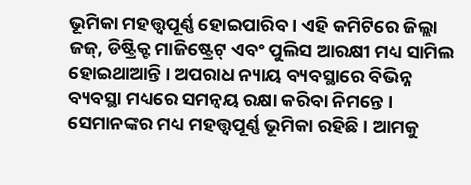ଭୂମିକା ମହତ୍ତ୍ୱପୂର୍ଣ୍ଣ ହୋଇପାରିବ । ଏହି କମିଟିରେ ଜିଲ୍ଲା ଜଜ୍, ଡିଷ୍ଟ୍ରିକ୍ଟ ମାଜିଷ୍ଟ୍ରେଟ୍ ଏବଂ ପୁଲିସ ଆରକ୍ଷୀ ମଧ୍ୟ ସାମିଲ ହୋଇଥାଆନ୍ତି । ଅପରାଧ ନ୍ୟାୟ ବ୍ୟବସ୍ଥାରେ ବିଭିନ୍ନ ବ୍ୟବସ୍ଥା ମଧ୍ୟରେ ସମନ୍ୱୟ ରକ୍ଷା କରିବା ନିମନ୍ତେ । ସେମାନଙ୍କର ମଧ୍ୟ ମହତ୍ତ୍ୱପୂର୍ଣ୍ଣ ଭୂମିକା ରହିଛି । ଆମକୁ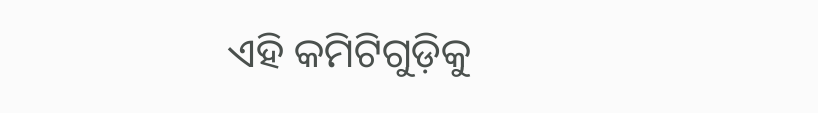ଏହି କମିଟିଗୁଡ଼ିକୁ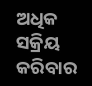ଅଧିକ ସକ୍ରିୟ କରିବାର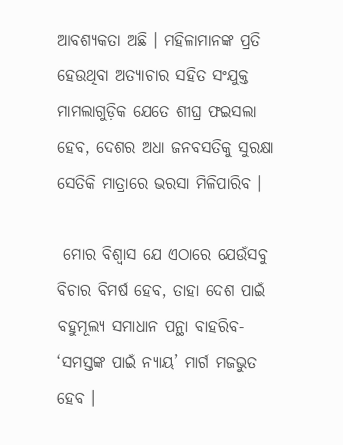ଆବଶ୍ୟକତା ଅଛି । ମହିଳାମାନଙ୍କ ପ୍ରତି ହେଉଥିବା ଅତ୍ୟାଚାର ସହିତ ସଂଯୁକ୍ତ ମାମଲାଗୁଡ଼ିକ ଯେତେ ଶୀଘ୍ର ଫଇସଲା ହେବ, ଦେଶର ଅଧା ଜନବସତିକୁ ସୁରକ୍ଷା ସେତିକି ମାତ୍ରାରେ ଭରସା ମିଳିପାରିବ ।

 ମୋର ବିଶ୍ୱାସ ଯେ ଏଠାରେ ଯେଉଁସବୁ ବିଚାର ବିମର୍ଷ ହେବ, ତାହା ଦେଶ ପାଇଁ ବହୁମୂଲ୍ୟ ସମାଧାନ ପନ୍ଥା ବାହରିବ- ‘ସମସ୍ତଙ୍କ ପାଇଁ ନ୍ୟାୟ’ ମାର୍ଗ ମଜଭୁତ ହେବ ।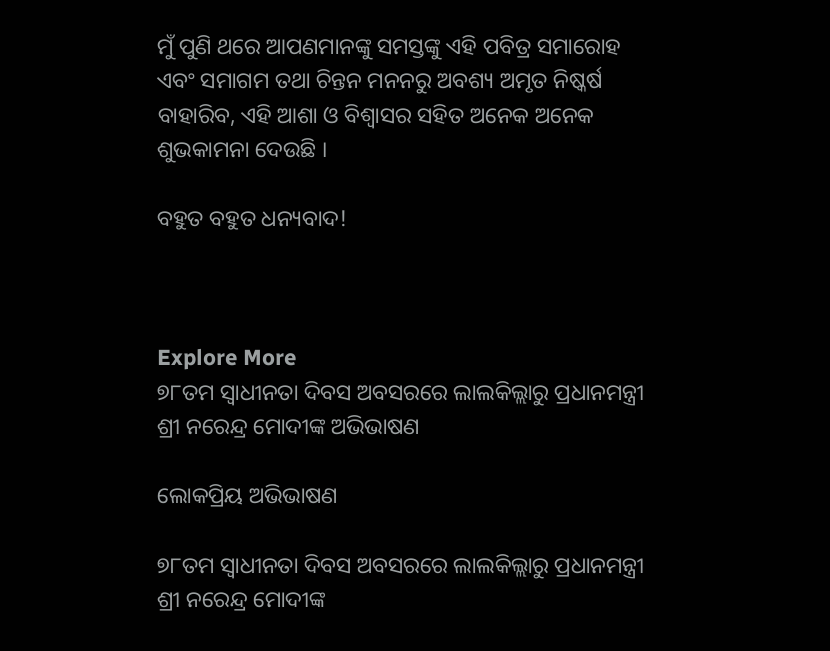ମୁଁ ପୁଣି ଥରେ ଆପଣମାନଙ୍କୁ ସମସ୍ତଙ୍କୁ ଏହି ପବିତ୍ର ସମାରୋହ ଏବଂ ସମାଗମ ତଥା ଚିନ୍ତନ ମନନରୁ ଅବଶ୍ୟ ଅମୃତ ନିଷ୍କର୍ଷ ବାହାରିବ, ଏହି ଆଶା ଓ ବିଶ୍ୱାସର ସହିତ ଅନେକ ଅନେକ ଶୁଭକାମନା ଦେଉଛି ।

ବହୁତ ବହୁତ ଧନ୍ୟବାଦ!



Explore More
୭୮ତମ ସ୍ୱାଧୀନତା ଦିବସ ଅବସରରେ ଲାଲକିଲ୍ଲାରୁ ପ୍ରଧାନମନ୍ତ୍ରୀ ଶ୍ରୀ ନରେନ୍ଦ୍ର ମୋଦୀଙ୍କ ଅଭିଭାଷଣ

ଲୋକପ୍ରିୟ ଅଭିଭାଷଣ

୭୮ତମ ସ୍ୱାଧୀନତା ଦିବସ ଅବସରରେ ଲାଲକିଲ୍ଲାରୁ ପ୍ରଧାନମନ୍ତ୍ରୀ ଶ୍ରୀ ନରେନ୍ଦ୍ର ମୋଦୀଙ୍କ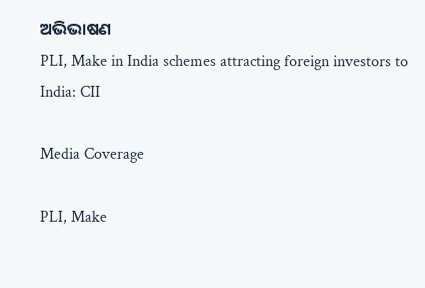ଅଭିଭାଷଣ
PLI, Make in India schemes attracting foreign investors to India: CII

Media Coverage

PLI, Make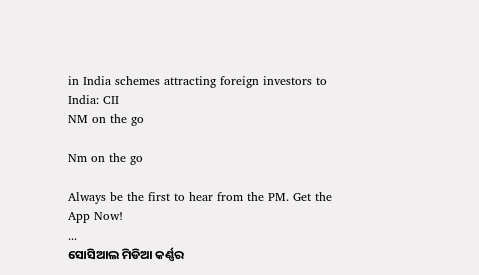in India schemes attracting foreign investors to India: CII
NM on the go

Nm on the go

Always be the first to hear from the PM. Get the App Now!
...
ସୋସିଆଲ ମିଡିଆ କର୍ଣ୍ଣର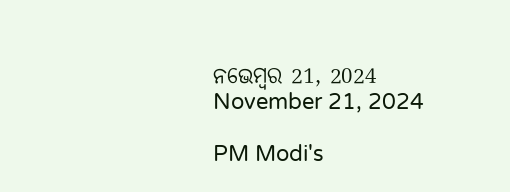ନଭେମ୍ବର 21, 2024
November 21, 2024

PM Modi's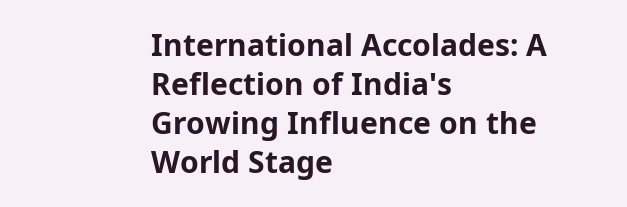International Accolades: A Reflection of India's Growing Influence on the World Stage